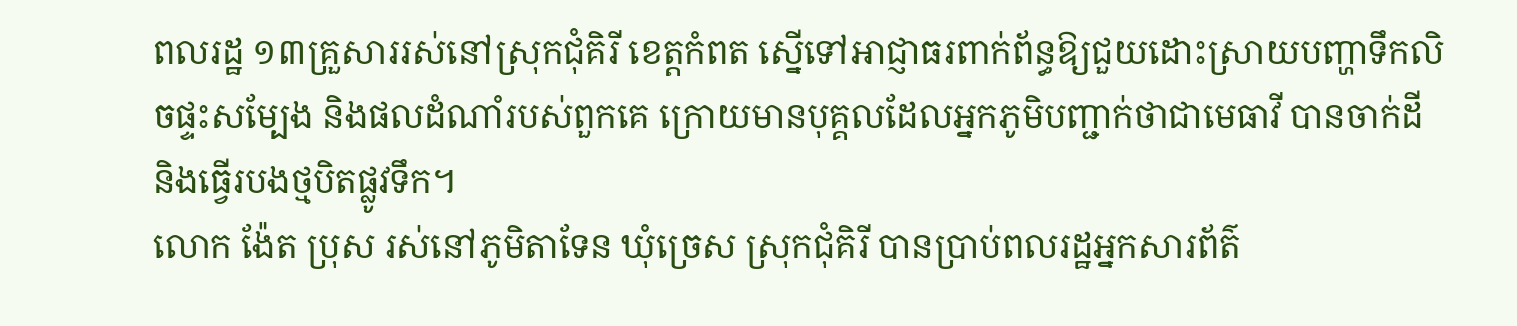ពលរដ្ឋ ១៣គ្រួសាររស់នៅស្រុកជុំគិរី ខេត្ដកំពត ស្នើទៅអាជ្ញាធរពាក់ព័ន្ធឱ្យជួយដោះស្រាយបញ្ហាទឹកលិចផ្ទះសម្បែង និងផលដំណាំរបស់ពួកគេ ក្រោយមានបុគ្គលដែលអ្នកភូមិបញ្ជាក់ថាជាមេធាវី បានចាក់ដី និងធ្វើរបងថ្មបិតផ្លូវទឹក។
លោក ង៉ែត ប្រុស រស់នៅភូមិតាទែន ឃុំច្រេស ស្រុកជុំគិរី បានប្រាប់ពលរដ្ឋអ្នកសារព័ត៌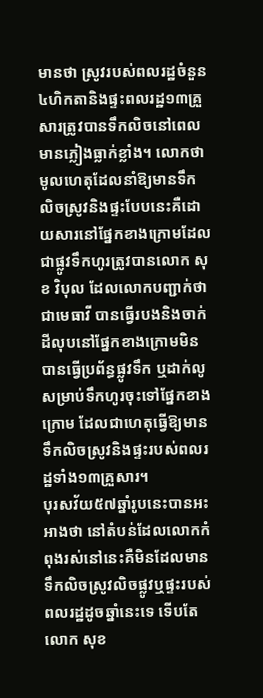មានថា ស្រូវរបស់ពលរដ្ឋចំនួន ៤ហិកតានិងផ្ទះពលរដ្ឋ១៣គ្រួសារត្រូវបានទឹកលិចនៅពេលមានភ្លៀងធ្លាក់ខ្លាំង។ លោកថា មូលហេតុដែលនាំឱ្យមានទឹកលិចស្រូវនិងផ្ទះបែបនេះគឺដោយសារនៅផ្នែកខាងក្រោមដែលជាផ្លូវទឹកហូរត្រូវបានលោក សុខ វិបុល ដែលលោកបញ្ជាក់ថាជាមេធាវី បានធ្វើរបងនិងចាក់ដីលុបនៅផ្នែកខាងក្រោមមិនបានធ្វើប្រព័ន្ធផ្លូវទឹក ឬដាក់លូសម្រាប់ទឹកហូរចុះទៅផ្នែកខាងក្រោម ដែលជាហេតុធ្វើឱ្យមានទឹកលិចស្រូវនិងផ្ទះរបស់ពលរដ្ឋទាំង១៣គ្រួសារ។
បុរសវ័យ៥៧ឆ្នាំរូបនេះបានអះអាងថា នៅតំបន់ដែលលោកកំពុងរស់នៅនេះគឺមិនដែលមានទឹកលិចស្រូវលិចផ្លូវឬផ្ទះរបស់ពលរដ្ឋដូចឆ្នាំនេះទេ ទើបតែលោក សុខ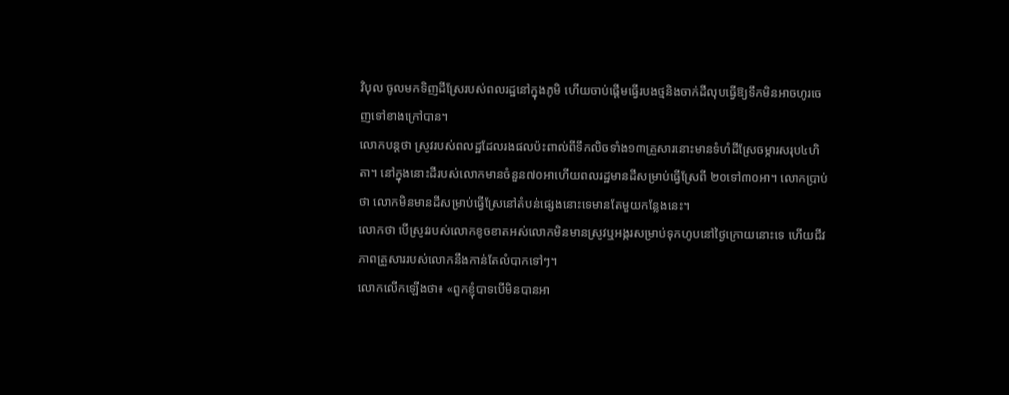វិបុល ចូលមកទិញដីស្រែរបស់ពលរដ្ឋនៅក្នុងភូមិ ហើយចាប់ផ្ដើមធ្វើរបងថ្មនិងចាក់ដីលុបធ្វើឱ្យទឹកមិនអាចហូរចេញទៅខាងក្រៅបាន។
លោកបន្តថា ស្រូវរបស់ពលដ្ឋដែលរងផលប៉ះពាល់ពីទឹកលិចទាំង១៣គ្រួសារនោះមានទំហំដីស្រែចម្ការសរុប៤ហិតា។ នៅក្នុងនោះដីរបស់លោកមានចំនួន៧០អាហើយពលរដ្ឋមានដីសម្រាប់ធ្វើស្រែពី ២០ទៅ៣០អា។ លោកប្រាប់ថា លោកមិនមានដីសម្រាប់ធ្វើស្រែនៅតំបន់ផ្សេងនោះទេមានតែមួយកន្លែងនេះ។
លោកថា បើស្រូវរបស់លោកខូចខាតអស់លោកមិនមានស្រូវឬអង្ករសម្រាប់ទុកហូបនៅថ្ងៃក្រោយនោះទេ ហើយជីវភាពគ្រួសាររបស់លោកនឹងកាន់តែលំបាកទៅៗ។
លោកលើកឡើងថា៖ «ពួកខ្ញុំបាទបើមិនបានអា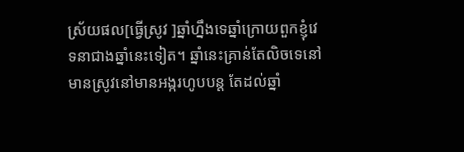ស្រ័យផល[ធ្វើស្រូវ ]ឆ្នាំហ្នឹងទេឆ្នាំក្រោយពួកខ្ញុំវេទនាជាងឆ្នាំនេះទៀត។ ឆ្នាំនេះគ្រាន់តែលិចទេនៅមានស្រូវនៅមានអង្ករហូបបន្ត តែដល់ឆ្នាំ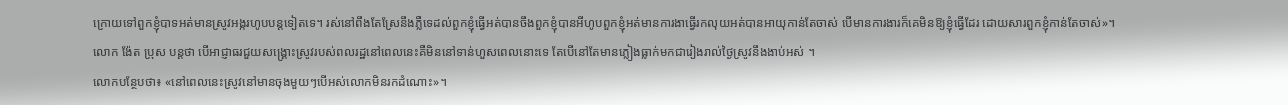ក្រោយទៅពួកខ្ញុំបាទអត់មានស្រូវអង្ករហូបបន្តទៀតទេ។ រស់នៅពឹងតែស្រែនឹងភ្លឺទេដល់ពួកខ្ញុំធ្វើអត់បានចឹងពួកខ្ញុំបានអីហូបពួកខ្ញុំអត់មានការងាធ្វើរកលុយអត់បានអាយុកាន់តែចាស់ បើមានការងារក៏គេមិនឱ្យខ្ញុំធ្វើដែរ ដោយសារពួកខ្ញុំកាន់តែចាស់»។
លោក ង៉ែត ប្រុស បន្តថា បើអាជ្ញាធរជួយសង្គ្រោះស្រូវរបស់ពលរដ្ឋនៅពេលនេះគឺមិននៅទាន់ហួសពេលនោះទេ តែបើនៅតែមានភ្លៀងធ្លាក់មកជារៀងរាល់ថ្ងៃស្រូវនឹងងាប់អស់ ។
លោកបន្ថែបថា៖ «នៅពេលនេះស្រូវនៅមានចុងមួយៗបើអស់លោកមិនរកដំណោះ»។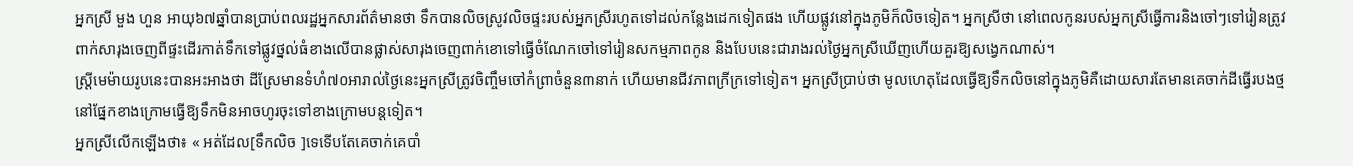អ្នកស្រី មួង ហួន អាយុ៦៧ឆ្នាំបានប្រាប់ពលរដ្ឋអ្នកសារព័ត៌មានថា ទឹកបានលិចស្រូវលិចផ្ទះរបស់អ្នកស្រីរហូតទៅដល់កន្លែងដេកទៀតផង ហើយផ្លូវនៅក្នុងភូមិក៏លិចទៀត។ អ្នកស្រីថា នៅពេលកូនរបស់អ្នកស្រីធ្វើការនិងចៅៗទៅរៀនត្រូវពាក់សារុងចេញពីផ្ទះដើរកាត់ទឹកទៅផ្លូវថ្នល់ធំខាងលើបានផ្លាស់សារុងចេញពាក់ខោទៅធ្វើចំណែកចៅទៅរៀនសកម្មភាពកូន និងបែបនេះជារាងរល់ថ្ងៃអ្នកស្រីឃើញហើយគួរឱ្យសង្វេកណាស់។
ស្រ្ដីមេម៉ាយរូបនេះបានអះអាងថា ដីស្រែមានទំហំ៧០អារាល់ថ្ងៃនេះអ្នកស្រីត្រូវចិញ្ចឹមចៅកំព្រាចំនួន៣នាក់ ហើយមានជីវភាពក្រីក្រទៅទៀត។ អ្នកស្រីប្រាប់ថា មូលហេតុដែលធ្វើឱ្យទឹកលិចនៅក្នុងភូមិគឺដោយសារតែមានគេចាក់ដីធ្វើរបងថ្មនៅផ្នែកខាងក្រោមធ្វើឱ្យទឹកមិនអាចហូរចុះទៅខាងក្រោមបន្តទៀត។
អ្នកស្រីលើកឡើងថា៖ « អត់ដែល[ទឹកលិច ]ទេទើបតែគេចាក់គេបាំ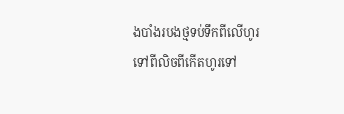ងបាំងរបងថ្មទប់ទឹកពីលើហូរទៅពីលិចពីកើតហូរទៅ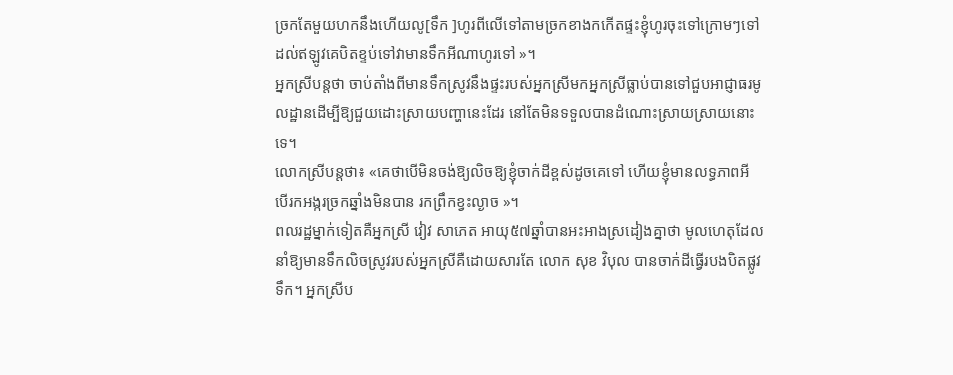ច្រកតែមួយហកនឹងហើយលូ[ទឹក ]ហូរពីលើទៅតាមច្រកខាងកកើតផ្ទះខ្ញុំហូរចុះទៅក្រោមៗទៅដល់ឥឡូវគេបិតខ្ទប់ទៅវាមានទឹកអីណាហូរទៅ »។
អ្នកស្រីបន្តថា ចាប់តាំងពីមានទឹកស្រូវនឹងផ្ទះរបស់អ្នកស្រីមកអ្នកស្រីធ្លាប់បានទៅជួបអាជ្ញាធរមូលដ្ឋានដើម្បីឱ្យជួយដោះស្រាយបញ្ហានេះដែរ នៅតែមិនទទួលបានដំណោះស្រាយស្រាយនោះទេ។
លោកស្រីបន្តថា៖ «គេថាបើមិនចង់ឱ្យលិចឱ្យខ្ញុំចាក់ដីខ្ពស់ដូចគេទៅ ហើយខ្ញុំមានលទ្ធភាពអី បើរកអង្ករច្រកឆ្នាំងមិនបាន រកព្រឹកខ្វះល្ងាច »។
ពលរដ្ឋម្នាក់ទៀតគឺអ្នកស្រី វៀវ សាភេត អាយុ៥៧ឆ្នាំបានអះអាងស្រដៀងគ្នាថា មូលហេតុដែលនាំឱ្យមានទឹកលិចស្រូវរបស់អ្នកស្រីគឺដោយសារតែ លោក សុខ វិបុល បានចាក់ដីធ្វើរបងបិតផ្លូវទឹក។ អ្នកស្រីប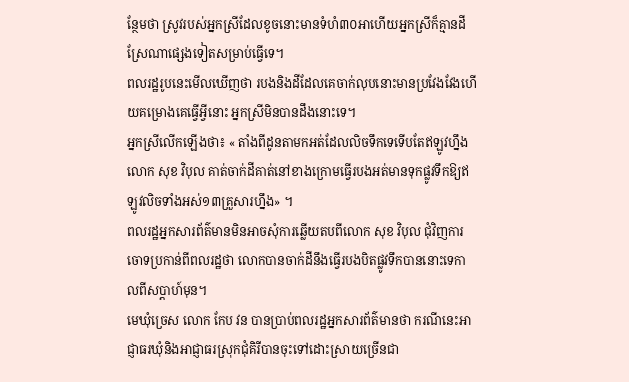ន្ថែមថា ស្រូវរបស់អ្នកស្រីដែលខូចនោះមានទំហំ៣០អាហើយអ្នកស្រីក៏គ្មានដីស្រែណាផ្សេងទៀតសម្រាប់ធ្វើទេ។
ពលរដ្ឋរូបនេះមើលឃើញថា របងនិងដីដែលគេចាក់លុបនោះមានប្រវែងវែងហើយគម្រោងគេធ្វើអ្វីនោះ អ្នកស្រីមិនបានដឹងនោះទេ។
អ្នកស្រីលើកឡើងថា៖ « តាំងពីដូនតាមកអត់ដែលលិចទឹកទេទើបតែឥឡូវហ្នឹងលោក សុខ វិបុល គាត់ចាក់ដីគាត់នៅខាងក្រោមធ្វើរបងអត់មានទុកផ្លូវទឹកឱ្យឥឡូវលិចទាំងអស់១៣គ្រួសារហ្នឹង» ។
ពលរដ្ឋអ្នកសារព័ត៌មានមិនអាចសុំការឆ្លើយតបពីលោក សុខ វិបុល ជុំវិញការចោទប្រកាន់ពីពលរដ្ឋថា លោកបានចាក់ដីនឹងធ្វើរបងបិតផ្លូវទឹកបាននោះទេកាលពីសប្តាហ៍មុន។
មេឃុំច្រេស លោក កែប វន បានប្រាប់ពលរដ្ឋអ្នកសារព័ត៌មានថា ករណីនេះអាជ្ញាធរឃុំនិងអាជ្ញាធរស្រុកជុំគិរីបានចុះទៅដោះស្រាយច្រើនជា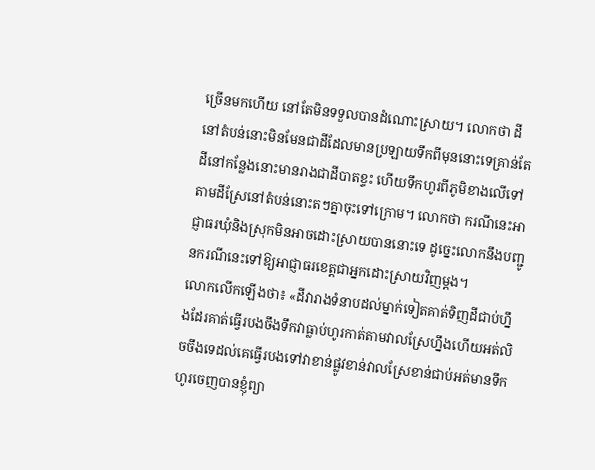ច្រើនមកហើយ នៅតែមិនទទួលបានដំណោះស្រាយ។ លោកថា ដីនៅតំបន់នោះមិនមែនជាដីដែលមានប្រឡាយទឹកពីមុននោះទេគ្រាន់តែដីនៅកន្លែងនោះមានរាងជាដីបាតខ្ទះ ហើយទឹកហូរពីភូមិខាងលើទៅតាមដីស្រែនៅតំបន់នោះតៗគ្នាចុះទៅក្រោម។ លោកថា ករណីនេះអាជ្ញាធរឃុំនិងស្រុកមិនអាចដោះស្រាយបាននោះទេ ដូច្នេះលោកនឹងបញ្ជូនករណីនេះទៅឱ្យអាជ្ញាធរខេត្ដជាអ្នកដោះស្រាយវិញម្ដង។
លោកលើកឡើងថា៖ «ដីវារាងទំនាបដល់ម្នាក់ទៀតគាត់ទិញដីជាប់ហ្នឹងដែរគាត់ធ្វើរបងចឹងទឹកវាធ្លាប់ហូរកាត់តាមវាលស្រែហ្នឹងហើយអត់លិចចឹងទេដល់គេធ្វើរបងទៅវាខាន់ផ្លូវខាន់វាលស្រែខាន់ជាប់អត់មានទឹកហូរចេញបានខ្ញុំព្យា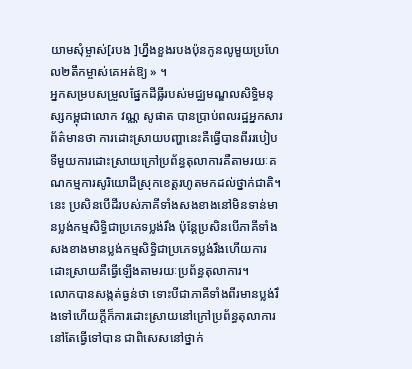យាមសុំម្ចាស់[របង ]ហ្នឹងខួងរបងប៉ុនកូនលូមួយប្រហែល២តឹកម្ចាស់គេអត់ឱ្យ » ។
អ្នកសម្របសម្រួលផ្នែកដីធ្លីរបស់មជ្ឈមណ្ឌលសិទ្ធិមនុស្សកម្ពុជាលោក វណ្ណ សូផាត បានប្រាប់ពលរដ្ឋអ្នកសារព័ត៌មានថា ការដោះស្រាយបញ្ហានេះគឺធ្វើបានពីររបៀបទីមួយការដោះស្រាយក្រៅប្រព័ន្ធតុលាការគឺតាមរយៈគណកម្មការសូរិយោដីស្រុកខេត្ដរហូតមកដល់ថ្នាក់ជាតិ។ នេះ ប្រសិនបើដីរបស់ភាគីទាំងសងខាងនៅមិនទាន់មានប្លង់កម្មសិទ្ធិជាប្រភេទប្លង់រឹង ប៉ុន្តែប្រសិនបើភាគីទាំងសងខាងមានប្លង់កម្មសិទ្ធិជាប្រភេទប្លង់រឹងហើយការដោះស្រាយគឺធ្វើឡើងតាមរយៈប្រព័ន្ធតុលាការ។
លោកបានសង្កត់ធ្ងន់ថា ទោះបីជាភាគីទាំងពីរមានប្លង់រឹងទៅហើយក្ដីក៏ការដោះស្រាយនៅក្រៅប្រព័ន្ធតុលាការនៅតែធ្វើទៅបាន ជាពិសេសនៅថ្នាក់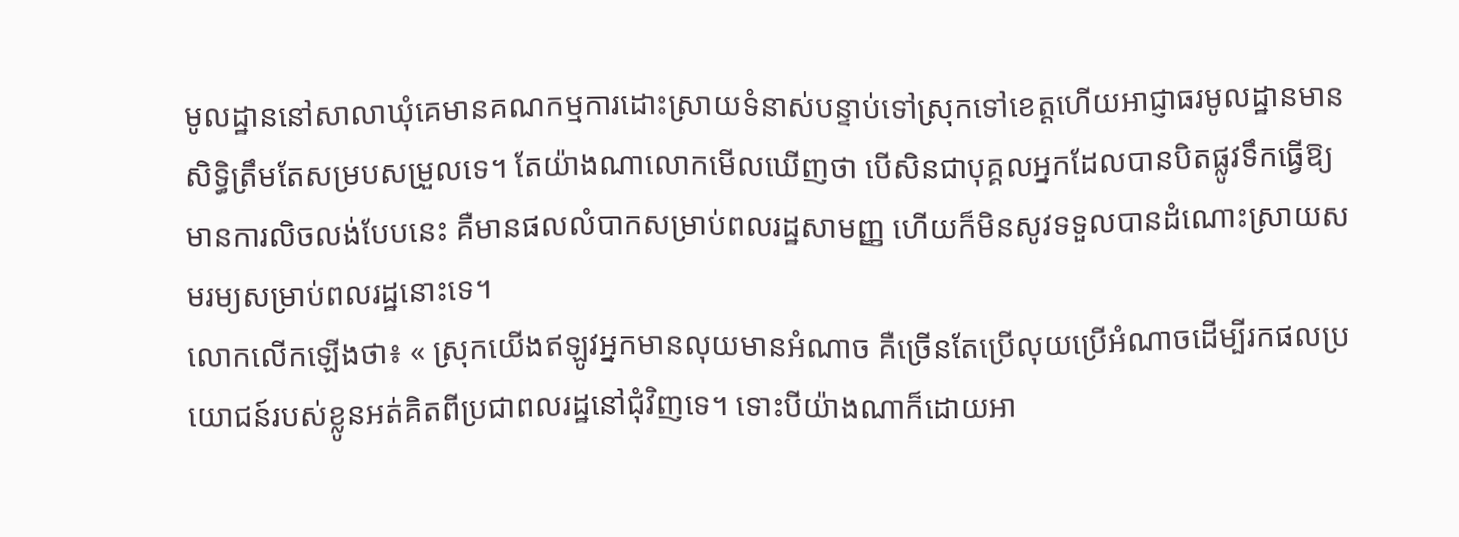មូលដ្ឋាននៅសាលាឃុំគេមានគណកម្មការដោះស្រាយទំនាស់បន្ទាប់ទៅស្រុកទៅខេត្ដហើយអាជ្ញាធរមូលដ្ឋានមានសិទ្ធិត្រឹមតែសម្របសម្រួលទេ។ តែយ៉ាងណាលោកមើលឃើញថា បើសិនជាបុគ្គលអ្នកដែលបានបិតផ្លូវទឹកធ្វើឱ្យមានការលិចលង់បែបនេះ គឺមានផលលំបាកសម្រាប់ពលរដ្ឋសាមញ្ញ ហើយក៏មិនសូវទទួលបានដំណោះស្រាយសមរម្យសម្រាប់ពលរដ្ឋនោះទេ។
លោកលើកឡើងថា៖ « ស្រុកយើងឥឡូវអ្នកមានលុយមានអំណាច គឺច្រើនតែប្រើលុយប្រើអំណាចដើម្បីរកផលប្រយោជន៍របស់ខ្លូនអត់គិតពីប្រជាពលរដ្ឋនៅជុំវិញទេ។ ទោះបីយ៉ាងណាក៏ដោយអា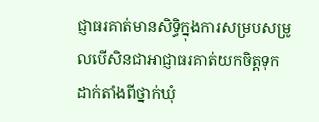ជ្ញាធរគាត់មានសិទ្ធិក្នុងការសម្របសម្រូលបើសិនជាអាជ្ញាធរគាត់យកចិត្ដទុកដាក់តាំងពីថ្នាក់ឃុំ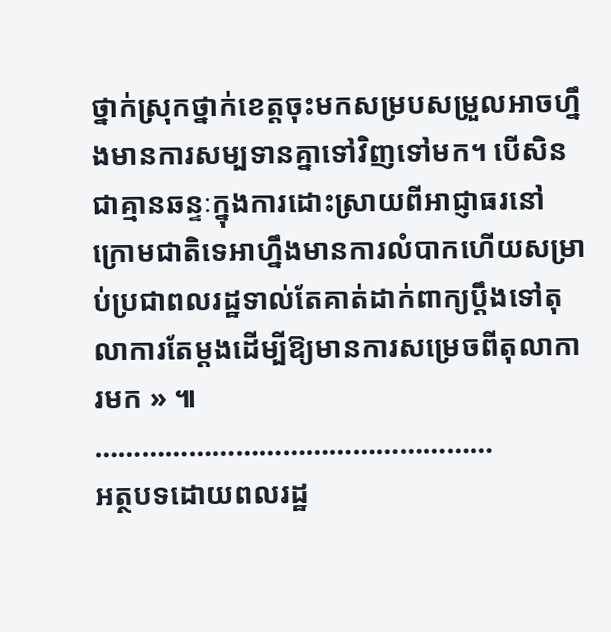ថ្នាក់ស្រុកថ្នាក់ខេត្ដចុះមកសម្របសម្រួលអាចហ្នឹងមានការសម្បទានគ្នាទៅវិញទៅមក។ បើសិនជាគ្មានឆន្ទៈក្នុងការដោះស្រាយពីអាជ្ញាធរនៅក្រោមជាតិទេអាហ្នឹងមានការលំបាកហើយសម្រាប់ប្រជាពលរដ្ឋទាល់តែគាត់ដាក់ពាក្យប្ដឹងទៅតុលាការតែម្ដងដើម្បីឱ្យមានការសម្រេចពីតុលាការមក » ៕
……………………………………………
អត្ថបទដោយពលរដ្ឋ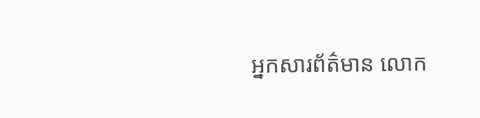អ្នកសារព័ត៌មាន លោក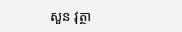សួន វុត្ថា